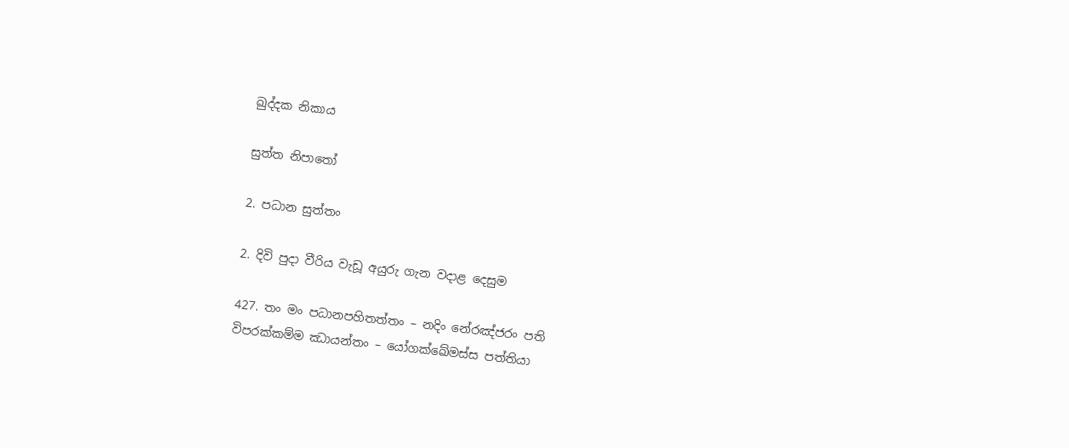ඛුද්දක නිකාය

සුත්ත නිපාතෝ

2. පධාන සුත්තං

2. දිවි පුදා වීරිය වැඩූ අයුරු ගැන වදාළ දෙසුම

427. තං මං පධානපහිතත්තං – නදිං නේරඤ්ජරං පති
විපරක්කම්ම ඣායන්තං – යෝගක්ඛේමස්ස පත්තියා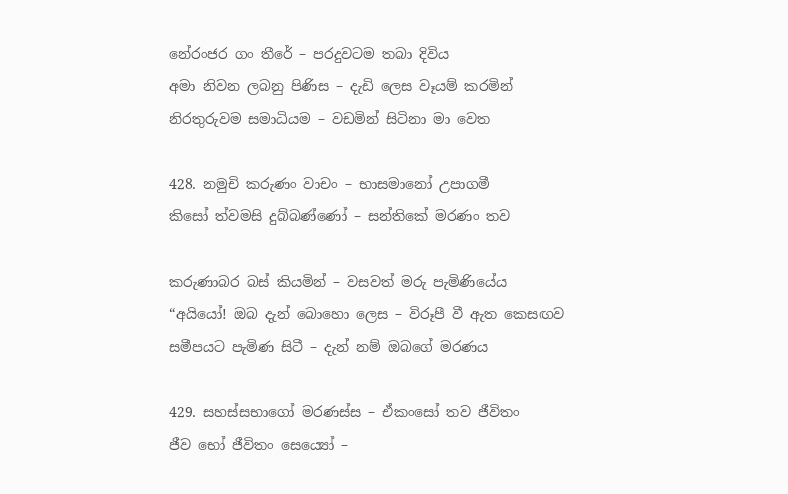නේරංජර ගං තීරේ – පරදුවටම තබා දිවිය
අමා නිවන ලබනු පිණිස – දැඩි ලෙස වෑයම් කරමින්
නිරතුරුවම සමාධියම – වඩමින් සිටිනා මා වෙත

428. නමුචි කරුණං වාචං – භාසමානෝ උපාගමී
කිසෝ ත්වමසි දුබ්බණ්ණෝ – සන්තිකේ මරණං තව

කරුණාබර බස් කියමින් – වසවත් මරු පැමිණියේය
“අයියෝ! ඔබ දැන් බොහො ලෙස – විරූපී වී ඇත කෙසඟව
සමීපයට පැමිණ සිටී – දැන් නම් ඔබගේ මරණය

429. සහස්සභාගෝ මරණස්ස – ඒකංසෝ තව ජීවිතං
ජීව භෝ ජීවිතං සෙය්‍යෝ –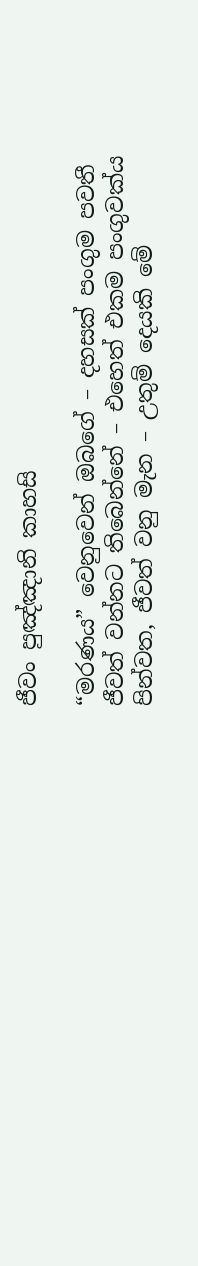ජීවං පුඤ්ඤානි කාහසි

“මරණය” වෙනුවෙන් ඔබගේ – දහසක් පංගුම පවතී
ජීවත් වන්නට තිබෙන්නේ – එහෙත් එකම පංගුවක්ය
පින්වත, ජීවත් වනු මැන – උතුම් දෙයකි මේ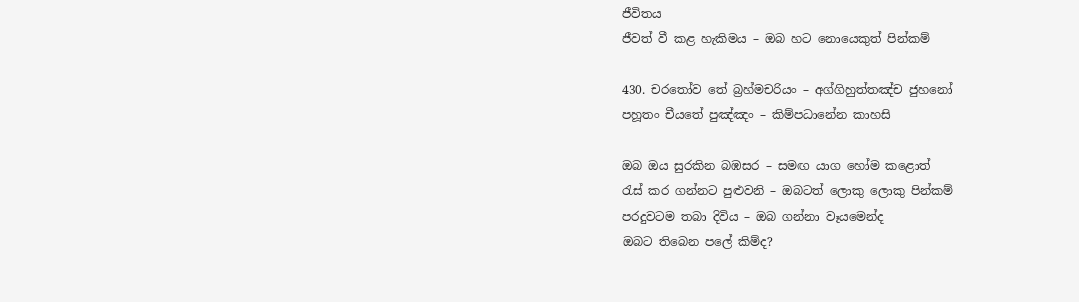ජීවිතය
ජීවත් වී කළ හැකිමය – ඔබ හට නොයෙකුත් පින්කම්

430. චරතෝව තේ බ්‍රහ්මචරියං – අග්ගිහුත්තඤ්ච ජුහනෝ
පහූතං චීයතේ පුඤ්ඤං – කිම්පධානේන කාහසි

ඔබ ඔය සුරකින බඹසර – සමඟ යාග හෝම කළොත්
රැස් කර ගන්නට පුළුවනි – ඔබටත් ලොකු ලොකු පින්කම්
පරදුවටම තබා දිවිය – ඔබ ගන්නා වෑයමෙන්ද
ඔබට තිබෙන පලේ කිම්ද?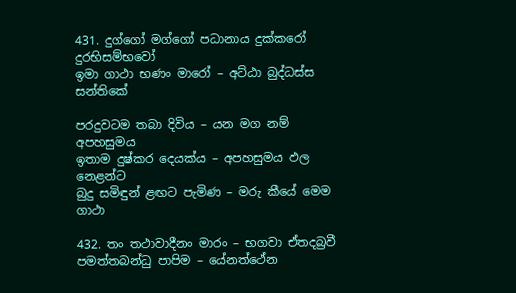431. දුග්ගෝ මග්ගෝ පධානාය දුක්කරෝ දුරභිසම්භවෝ
ඉමා ගාථා භණං මාරෝ – අට්ඨා බුද්ධස්ස සන්තිකේ

පරදුවටම තබා දිවිය – යන මග නම් අපහසුමය
ඉතාම දුෂ්කර දෙයක්ය – අපහසුමය ඵල නෙළන්ට
බුදු සමිඳුන් ළඟට පැමිණ – මරු කීයේ මෙම ගාථා

432. තං තථාවාදීනං මාරං – භගවා ඒතදබ්‍රවී
පමත්තබන්ධු පාපිම – යේනත්ථේන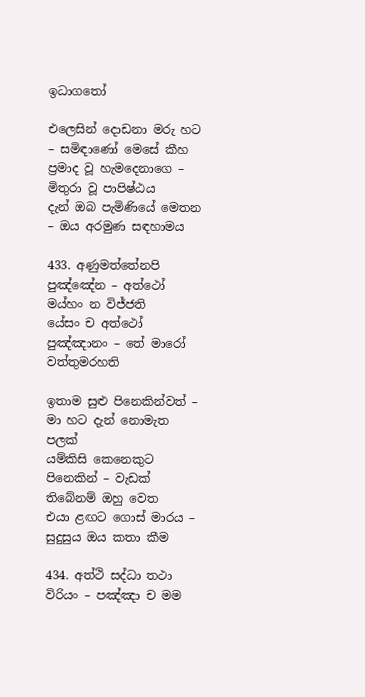ඉධාගතෝ

එලෙසින් දොඩනා මරු හට – සමිඳාණෝ මෙසේ කීහ
ප්‍රමාද වූ හැමදෙනාගෙ – මිතුරා වූ පාපිෂ්ඨය
දැන් ඔබ පැමිණියේ මෙතන – ඔය අරමුණ සඳහාමය

433. අණුමත්තේනපි පුඤ්ඤේන – අත්ථෝ මය්හං න විජ්ජති
යේසං ච අත්ථෝ පුඤ්ඤානං – තේ මාරෝ වත්තුමරහති

ඉතාම සුළු පිනෙකින්වත් – මා හට දැන් නොමැත පලක්
යම්කිසි කෙනෙකුට පිනෙකින් – වැඩක් තිබේනම් ඔහු වෙත
එයා ළඟට ගොස් මාරය – සුදුසුය ඔය කතා කීම

434. අත්ථි සද්ධා තථා විරියං – පඤ්ඤා ච මම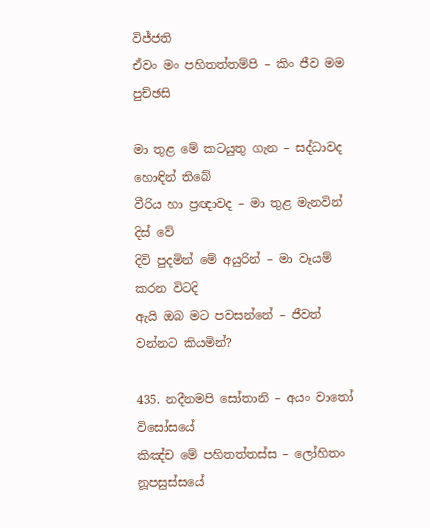විජ්ජති
ඒවං මං පහිතත්තම්පි – කිං ජීව මම පුච්ඡසි

මා තුළ මේ කටයුතු ගැන – සද්ධාවද හොඳින් තිබේ
වීරිය හා ප්‍රඥාවද – මා තුළ මැනවින් දිස් වේ
දිවි පුදමින් මේ අයුරින් – මා වෑයම් කරන විටදි
ඇයි ඔබ මට පවසන්නේ – ජීවත් වන්නට කියමින්?

435. නදීනමපි සෝතානි – අයං වාතෝ විසෝසයේ
කිඤ්ච මේ පහිතත්තස්ස – ලෝහිතං නූපසුස්සයේ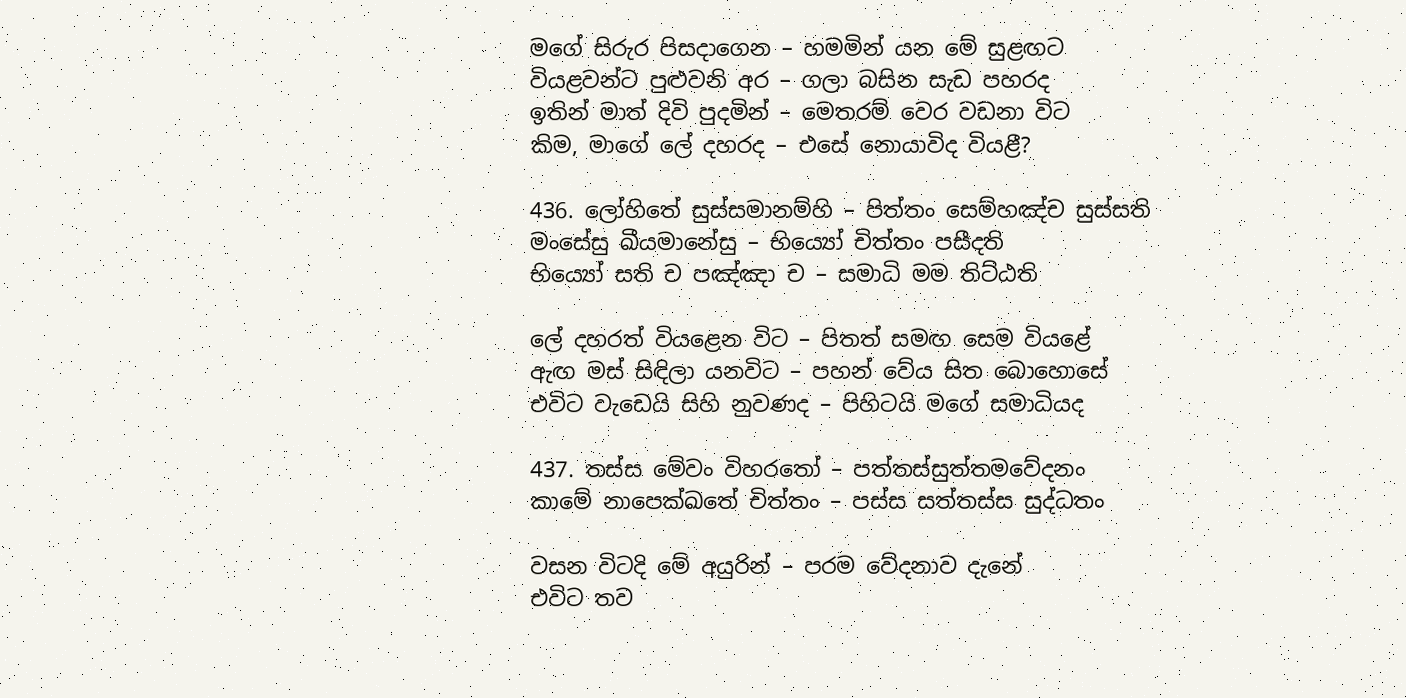මගේ සිරුර පිසදාගෙන – හමමින් යන මේ සුළඟට
වියළවන්ට පුළුවනි අර – ගලා බසින සැඩ පහරද
ඉතින් මාත් දිවි පුදමින් – මෙතරම් වෙර වඩනා විට
කිම, මාගේ ලේ දහරද – එසේ නොයාවිද වියළී?

436. ලෝහිතේ සුස්සමානම්හි – පිත්තං සෙම්හඤ්ච සුස්සති
මංසේසු ඛීයමානේසු – භිය්‍යෝ චිත්තං පසීදති
භිය්‍යෝ සති ච පඤ්ඤා ච – සමාධි මම තිට්ඨති

ලේ දහරත් වියළෙන විට – පිතත් සමඟ සෙම වියළේ
ඇඟ මස් සිඳිලා යනවිට – පහන් වේය සිත බොහොසේ
එවිට වැඩෙයි සිහි නුවණද – පිහිටයි මගේ සමාධියද

437. තස්ස මේවං විහරතෝ – පත්තස්සුත්තමවේදනං
කාමේ නාපෙක්ඛතේ චිත්තං – පස්ස සත්තස්ස සුද්ධතං

වසන විටදි මේ අයුරින් – පරම වේදනාව දැනේ
එවිට තව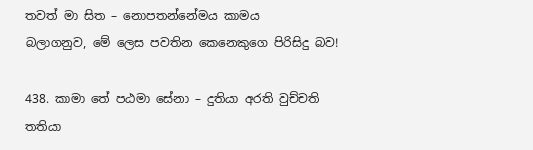තවත් මා සිත – නොපතන්නේමය කාමය
බලාගනුව, මේ ලෙස පවතින කෙනෙකුගෙ පිරිසිදු බව!

438. කාමා තේ පඨමා සේනා – දුතියා අරති වුච්චති
තතියා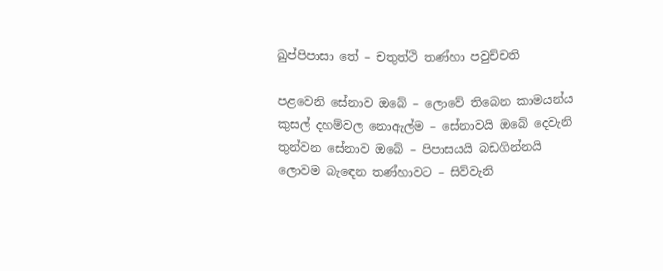ඛුප්පිපාසා තේ – චතුත්ථි තණ්හා පවුච්චති

පළවෙනි සේනාව ඔබේ – ලොවේ තිබෙන කාමයන්ය
කුසල් දහම්වල නොඇල්ම – සේනාවයි ඔබේ දෙවැනි
තුන්වන සේනාව ඔබේ – පිපාසයයි බඩගින්නයි
ලොවම බැඳෙන තණ්හාවට – සිව්වැනි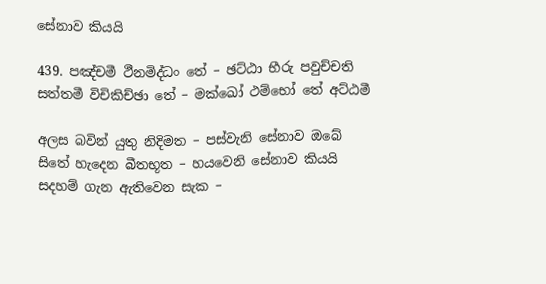සේනාව කියයි

439. පඤ්චමී ථීනමිද්ධං තේ – ඡට්ඨා භීරු පවුච්චති
සත්තමී විචිකිච්ඡා තේ – මක්ඛෝ ථම්භෝ තේ අට්ඨමී

අලස බවින් යුතු නිදිමත – පස්වැනි සේනාව ඔබේ
සිතේ හැදෙන බීතභූත – හයවෙනි සේනාව කියයි
සදහම් ගැන ඇතිවෙන සැක –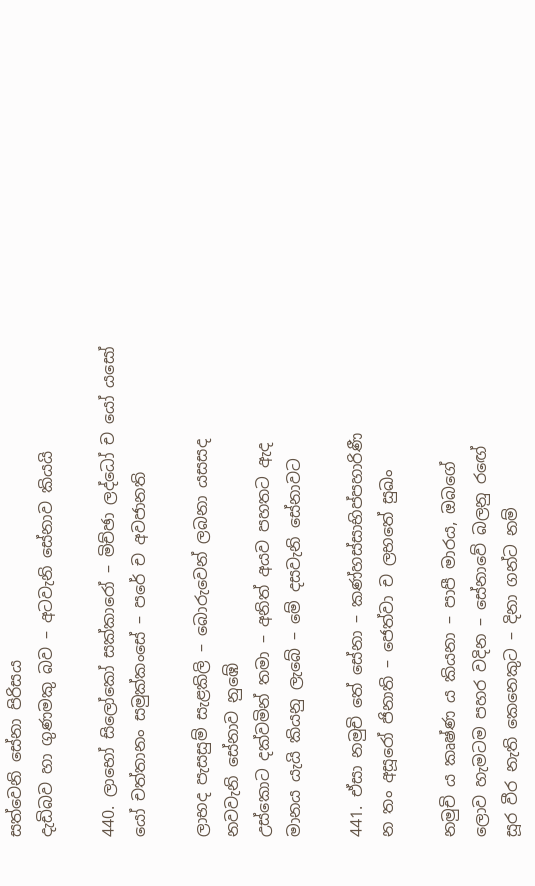සත්වෙනි සේනා පිරිසය
දැඩිබව හා ගුණමකු බව – අටවැනි සේනාව කියයි

440. ලාභෝ සිලෝකෝ සක්කාරෝ – මිච්ඡා ලද්ධෝ ච යෝ යසෝ
යෝ චත්තානං සමුක්කංසේ – පරේ ච අවජානති

ලාභද පැසසුම් සැළකිලි – බොරුවෙන් ලබනා යසසද
නවවැනි සේනාව නුඹේ
උස්කොට දක්වමින් තමා – අනිත් අයව පහතට ඇද
මානය යැයි කියනු ලැබේ – මේ දසවැනි සේනාවට

441. ඒසා නමුචි තේ සේනා – කණ්හස්සාභිප්පහාරිණී
න තං අසූරෝ ජිනාති – ජෙත්වා ච ලභතේ සුඛං

නමුචි ය කෘෂ්ණ ය කියනා – පාපී මාරය, ඔබගේ
ලොව හැමටම පහර වදින – සේනාවේ බලනු රඟේ
සූර වීර නැති කෙනෙකුට – දිනා ගන්ට නම්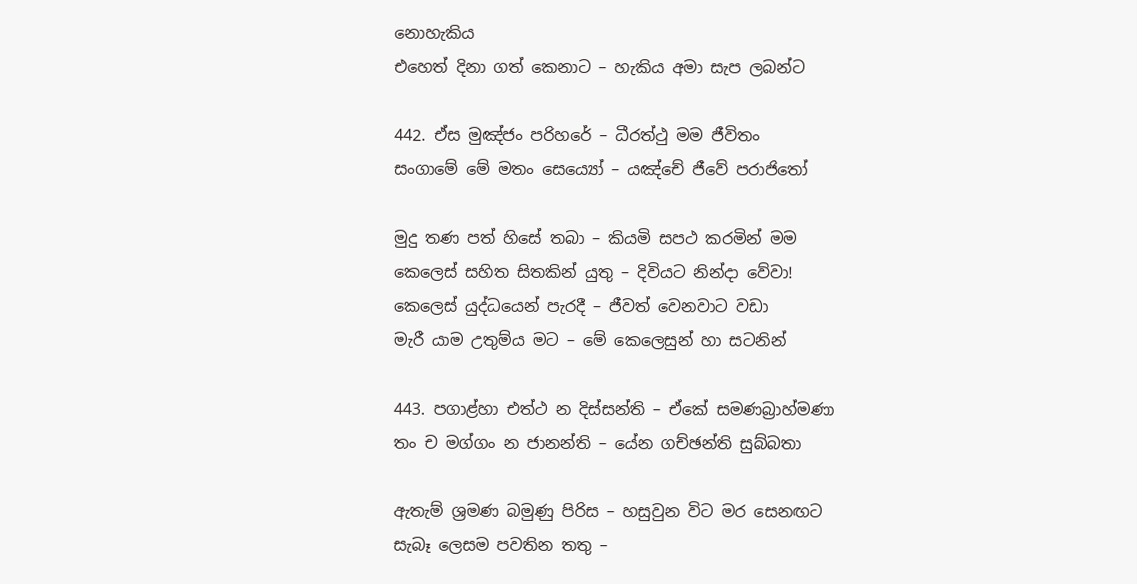නොහැකිය
එහෙත් දිනා ගත් කෙනාට – හැකිය අමා සැප ලබන්ට

442. ඒස මුඤ්ජං පරිහරේ – ධීරත්ථු මම ජීවිතං
සංගාමේ මේ මතං සෙය්‍යෝ – යඤ්චේ ජීවේ පරාජිතෝ

මුදු තණ පත් හිසේ තබා – කියමි සපථ කරමින් මම
කෙලෙස් සහිත සිතකින් යුතු – දිවියට නින්දා වේවා!
කෙලෙස් යුද්ධයෙන් පැරදී – ජීවත් වෙනවාට වඩා
මැරී යාම උතුම්ය මට – මේ කෙලෙසුන් හා සටනින්

443. පගාළ්හා එත්ථ න දිස්සන්ති – ඒකේ සමණබ්‍රාහ්මණා
තං ච මග්ගං න ජානන්ති – යේන ගච්ඡන්ති සුබ්බතා

ඇතැම් ශ්‍රමණ බමුණු පිරිස – හසුවුන විට මර සෙනඟට
සැබෑ ලෙසම පවතින තතු –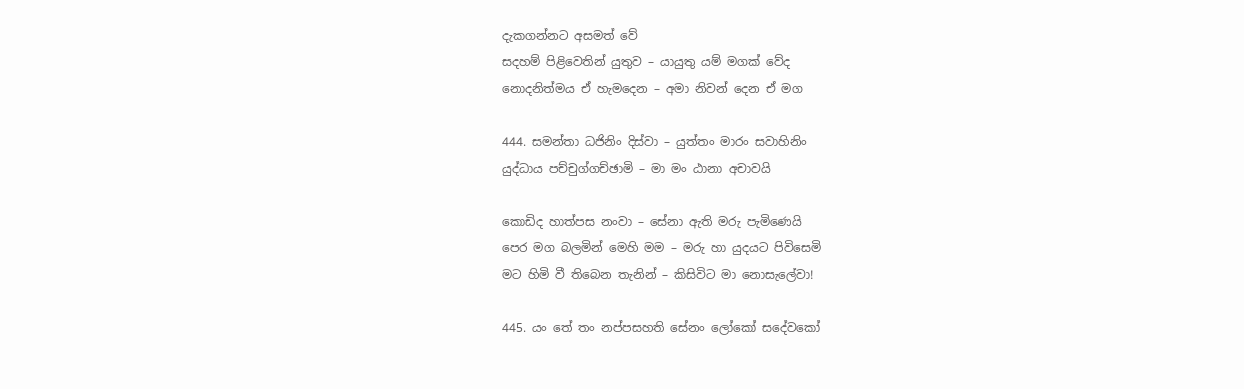දැකගන්නට අසමත් වේ
සදහම් පිළිවෙතින් යුතුව – යායුතු යම් මගක් වේද
නොදනිත්මය ඒ හැමදෙන – අමා නිවන් දෙන ඒ මග

444. සමන්තා ධජිනිං දිස්වා – යුත්තං මාරං සවාහිනිං
යුද්ධාය පච්චුග්ගච්ඡාමි – මා මං ඨානා අචාවයි

කොඩිද හාත්පස නංවා – සේනා ඇති මරු පැමිණෙයි
පෙර මග බලමින් මෙහි මම – මරු හා යුදයට පිවිසෙමි
මට හිමි වී තිබෙන තැනින් – කිසිවිට මා නොසැලේවා!

445. යං තේ තං නප්පසහති සේනං ලෝකෝ සදේවකෝ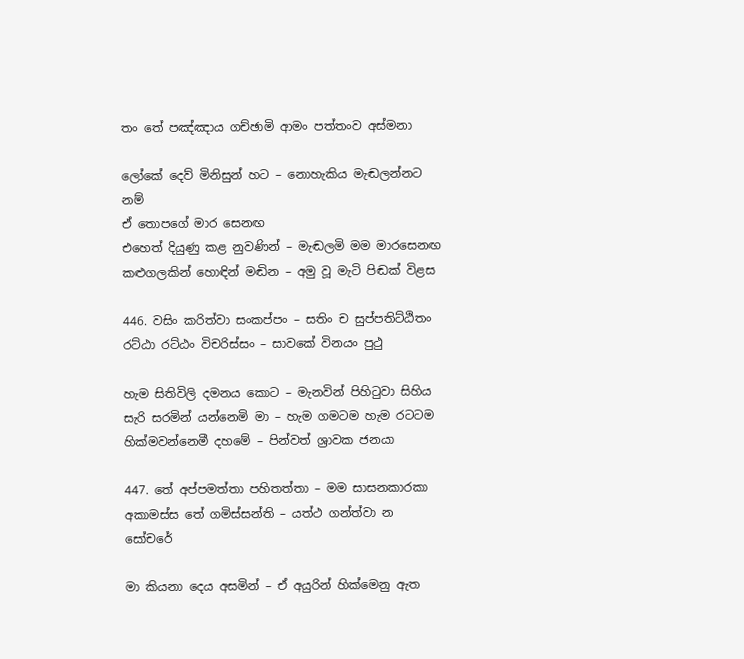තං තේ පඤ්ඤාය ගච්ඡාමි ආමං පත්තංව අස්මනා

ලෝකේ දෙව් මිනිසුන් හට – නොහැකිය මැඬලන්නට නම්
ඒ තොපගේ මාර සෙනඟ
එහෙත් දියුණු කළ නුවණින් – මැඬලමි මම මාරසෙනඟ
කළුගලකින් හොඳින් මඬින – අමු වූ මැටි පිඬක් විළස

446. වසිං කරිත්වා සංකප්පං – සතිං ච සුප්පතිට්ඨිතං
රට්ඨා රට්ඨං විචරිස්සං – සාවකේ විනයං පුථු

හැම සිතිවිලි දමනය කොට – මැනවින් පිහිටුවා සිහිය
සැරි සරමින් යන්නෙමි මා – හැම ගමටම හැම රටටම
හික්මවන්නෙමී දහමේ – පින්වත් ශ්‍රාවක ජනයා

447. තේ අප්පමත්තා පහිතත්තා – මම සාසනකාරකා
අකාමස්ස තේ ගමිස්සන්ති – යත්ථ ගන්ත්වා න සෝචරේ

මා කියනා දෙය අසමින් – ඒ අයුරින් හික්මෙනු ඇත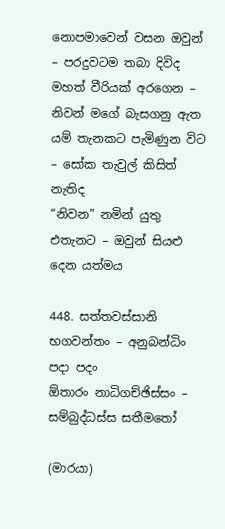නොපමාවෙන් වසන ඔවුන් – පරදුවටම තබා දිවිද
මහත් වීරියක් අරගෙන – නිවන් මගේ බැසගනු ඇත
යම් තැනකට පැමිණුන විට – සෝක තැවුල් කිසිත් නැතිද
“නිවන” නමින් යුතු එතැනට – ඔවුන් සියළු දෙන යත්මය

448. සත්තවස්සානි භගවන්තං – අනුබන්ධිං පදා පදං
ඕතාරං නාධිගච්ඡිස්සං – සම්බුද්ධස්ස සතීමතෝ

(මාරයා)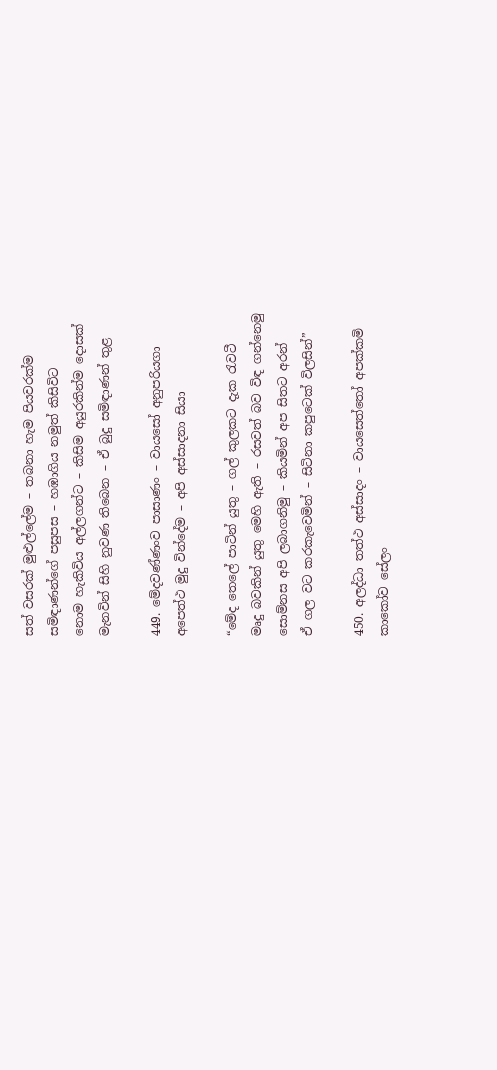සත් වසරක් මුළුල්ලේම – තබනා හැම පියවරක්ම
සමිඳාණන්ගේ පසුපස – හඹාගිය නමුත් කිසිවිට
නොම හැකිවිය අල්ලගන්ට – කිසිම අයුරකින්ම දොසක්
මැනවින් සිහි නුවණ තිබෙන – ඒ බුදු සමිඳාණන් තුළ

449. මේදවණ්ණංව පාසාණං – වායසෝ අනුපරියගා
අපෙත්ථ මුදු වින්දේම – අපි අස්සාදනා සියා

“මේද තෙලේ පාටින් යුතු – ගල් කුලකට දැක රැවටී
මෘදු බවකින් යුතු මෙහි ඇති – රසවත් බව විඳ ගන්නෙමු
සොම්නස අපි ලබාගනිමු – කියමින් අප සිතට අරන්
ඒ ගල වට කරකැවෙමින් – සිටිනා කපුටෙක් විලසින්”

450. අලද්ධා තත්ථ අස්සාදං – වායසෙත්තෝ අපක්කමි
කාකෝව සේලං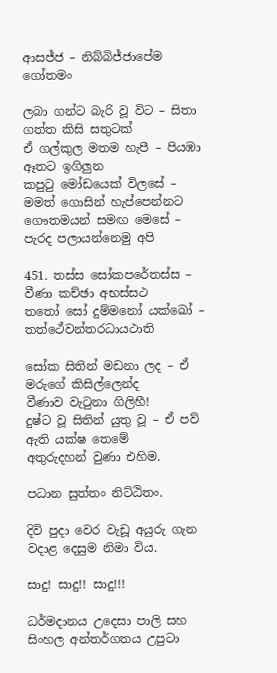ආසජ්ජ – නිබ්බිජ්ජාපේම ගෝතමං

ලබා ගන්ට බැරි වූ විට – සිතා ගත්ත කිසි සතුටක්
ඒ ගල්කුල මතම හැපී – පියඹා ඈතට ඉගිලුන
කපුටු මෝඩයෙක් විලසේ – මමත් ගොසින් හැප්පෙන්නට
ගෞතමයන් සමඟ මෙසේ – පැරද පලායන්නෙමු අපි

451. තස්ස සෝකපරේතස්ස – වීණා කච්ඡා අභස්සථ
තතෝ සෝ දුම්මනෝ යක්ඛෝ – තත්ථේවන්තරධායථාති

සෝක සිතින් මඩනා ලද – ඒ මරුගේ කිසිල්ලෙන්ද
වීණාව වැටුනා ගිලිහී!
දුෂ්ට වූ සිතින් යුතු වූ – ඒ පව් ඇති යක්ෂ තෙමේ
අතුරුදහන් වුණා එහිම.

පධාන සුත්තං නිට්ඨිතං.

දිවි පුදා වෙර වැඩූ අයුරු ගැන වදාළ දෙසුම නිමා විය.

සාදු! සාදු!! සාදු!!!

ධර්මදානය උදෙසා පාලි සහ සිංහල අන්තර්ගතය උපුටා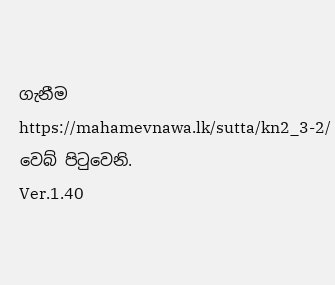ගැනීම https://mahamevnawa.lk/sutta/kn2_3-2/ වෙබ් පිටුවෙනි.
Ver.1.40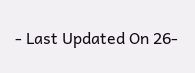- Last Updated On 26-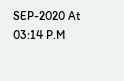SEP-2020 At 03:14 P.M